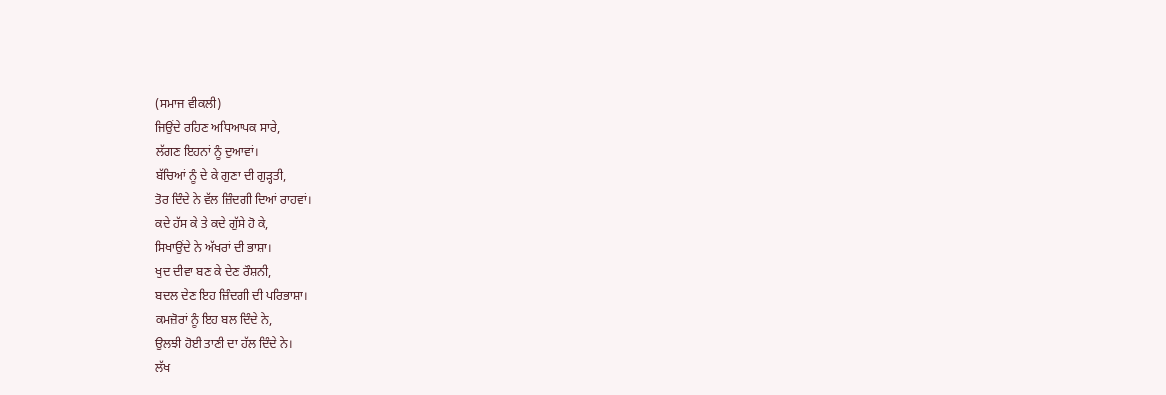(ਸਮਾਜ ਵੀਕਲੀ)
ਜਿਉਂਦੇ ਰਹਿਣ ਅਧਿਆਪਕ ਸਾਰੇ,
ਲੱਗਣ ਇਹਨਾਂ ਨੂੰ ਦੁਆਵਾਂ।
ਬੱਚਿਆਂ ਨੂੰ ਦੇ ਕੇ ਗੁਣਾ ਦੀ ਗੁੜ੍ਹਤੀ,
ਤੋਰ ਦਿੰਦੇ ਨੇ ਵੱਲ ਜ਼ਿੰਦਗੀ ਦਿਆਂ ਰਾਹਵਾਂ।
ਕਦੇ ਹੱਸ ਕੇ ਤੇ ਕਦੇ ਗੁੱਸੇ ਹੋ ਕੇ,
ਸਿਖਾਉਂਦੇ ਨੇ ਅੱਖਰਾਂ ਦੀ ਭਾਸ਼ਾ।
ਖੁਦ ਦੀਵਾ ਬਣ ਕੇ ਦੇਣ ਰੌਸ਼ਨੀ,
ਬਦਲ ਦੇਣ ਇਹ ਜ਼ਿੰਦਗੀ ਦੀ ਪਰਿਭਾਸ਼ਾ।
ਕਮਜ਼ੋਰਾਂ ਨੂੰ ਇਹ ਬਲ ਦਿੰਦੇ ਨੇ,
ਉਲਝੀ ਹੋਈ ਤਾਣੀ ਦਾ ਹੱਲ ਦਿੰਦੇ ਨੇ।
ਲੱਖ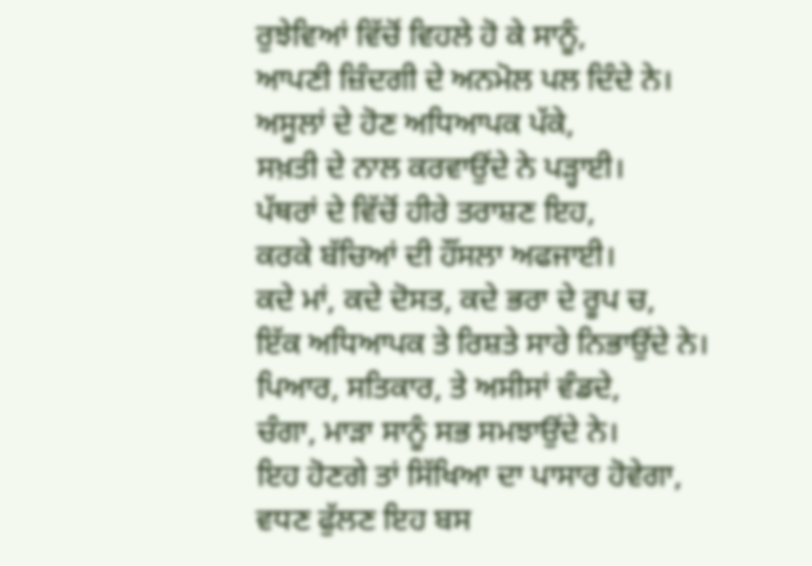ਰੁਝੇਵਿਆਂ ਵਿੱਚੋਂ ਵਿਹਲੇ ਹੋ ਕੇ ਸਾਨੂੰ,
ਆਪਣੀ ਜ਼ਿੰਦਗੀ ਦੇ ਅਨਮੋਲ ਪਲ ਦਿੰਦੇ ਨੇ।
ਅਸੂਲਾਂ ਦੇ ਹੋਣ ਅਧਿਆਪਕ ਪੱਕੇ,
ਸਖ਼ਤੀ ਦੇ ਨਾਲ ਕਰਵਾਉਂਦੇ ਨੇ ਪੜ੍ਹਾਈ।
ਪੱਥਰਾਂ ਦੇ ਵਿੱਚੋਂ ਹੀਰੇ ਤਰਾਸ਼ਣ ਇਹ,
ਕਰਕੇ ਬੱਚਿਆਂ ਦੀ ਹੌਂਸਲਾ ਅਫਜਾਈ।
ਕਦੇ ਮਾਂ, ਕਦੇ ਦੋਸਤ, ਕਦੇ ਭਰਾ ਦੇ ਰੂਪ ਚ,
ਇੱਕ ਅਧਿਆਪਕ ਤੇ ਰਿਸ਼ਤੇ ਸਾਰੇ ਨਿਭਾਉਂਦੇ ਨੇ।
ਪਿਆਰ, ਸਤਿਕਾਰ, ਤੇ ਅਸੀਸਾਂ ਵੰਡਦੇ,
ਚੰਗਾ, ਮਾੜਾ ਸਾਨੂੰ ਸਭ ਸਮਝਾਉਂਦੇ ਨੇ।
ਇਹ ਹੋਣਗੇ ਤਾਂ ਸਿੱਖਿਆ ਦਾ ਪਾਸਾਰ ਹੋਵੇਗਾ,
ਵਧਣ ਫੁੱਲਣ ਇਹ ਬਸ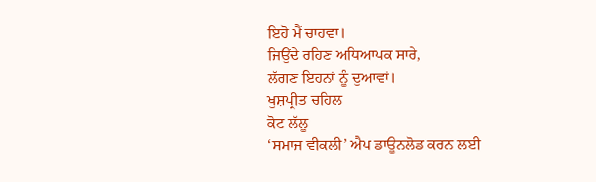ਇਹੋ ਮੈਂ ਚਾਹਵਾ।
ਜਿਉਂਦੇ ਰਹਿਣ ਅਧਿਆਪਕ ਸਾਰੇ,
ਲੱਗਣ ਇਹਨਾਂ ਨੂੰ ਦੁਆਵਾਂ।
ਖੁਸ਼ਪ੍ਰੀਤ ਚਹਿਲ
ਕੋਟ ਲੱਲੂ
‘ਸਮਾਜ ਵੀਕਲੀ’ ਐਪ ਡਾਊਨਲੋਡ ਕਰਨ ਲਈ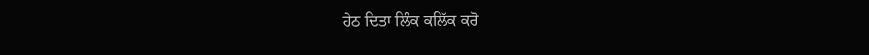ਹੇਠ ਦਿਤਾ ਲਿੰਕ ਕਲਿੱਕ ਕਰੋ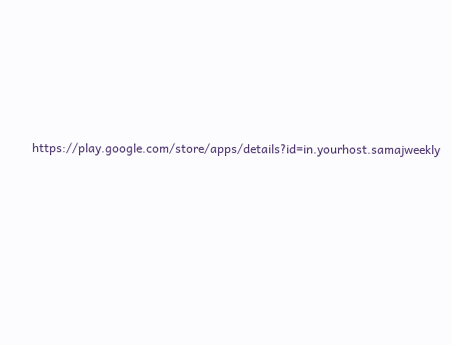https://play.google.com/store/apps/details?id=in.yourhost.samajweekly